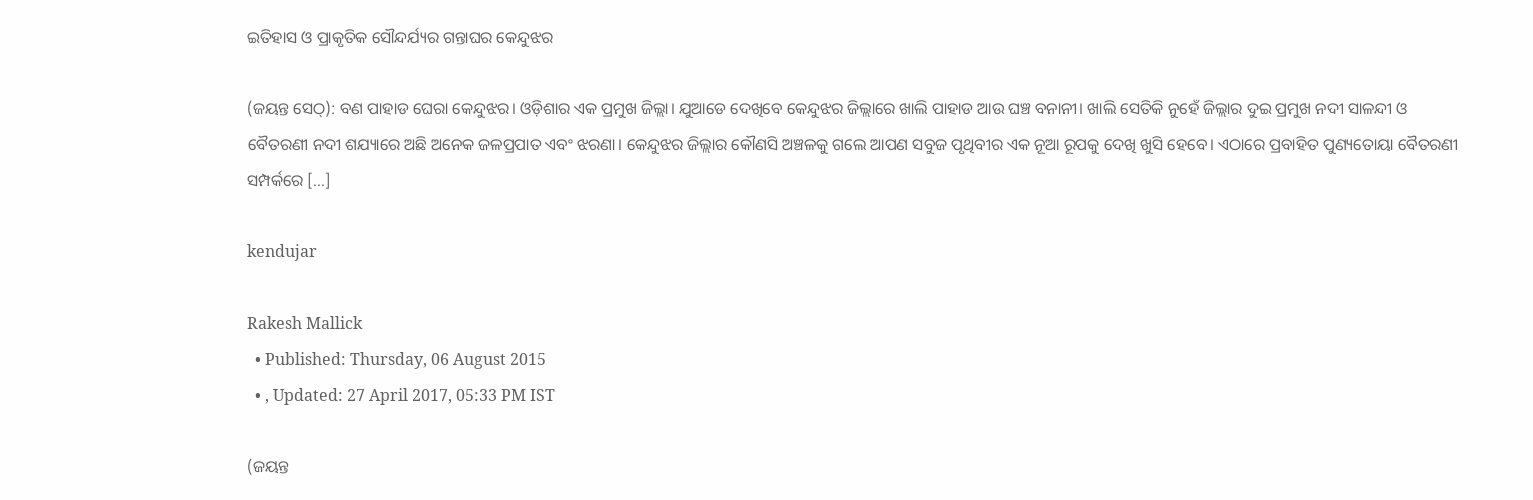ଇତିହାସ ଓ ପ୍ରାକୃତିକ ସୌନ୍ଦର୍ଯ୍ୟର ଗନ୍ତାଘର କେନ୍ଦୁଝର

(ଜୟନ୍ତ ସେଠ୍): ବଣ ପାହାଡ ଘେରା କେନ୍ଦୁଝର। ଓଡ଼ିଶାର ଏକ ପ୍ରମୁଖ ଜିଲ୍ଲା। ଯୁଆଡେ ଦେଖିବେ କେନ୍ଦୁଝର ଜିଲ୍ଲାରେ ଖାଲି ପାହାଡ ଆଉ ଘଞ୍ଚ ବନାନୀ। ଖାଲି ସେତିକି ନୁହେଁ ଜିଲ୍ଲାର ଦୁଇ ପ୍ରମୁଖ ନଦୀ ସାଳନ୍ଦୀ ଓ ବୈତରଣୀ ନଦୀ ଶଯ୍ୟାରେ ଅଛି ଅନେକ ଜଳପ୍ରପାତ ଏବଂ ଝରଣା। କେନ୍ଦୁଝର ଜିଲ୍ଲାର କୌଣସି ଅଞ୍ଚଳକୁ ଗଲେ ଆପଣ ସବୁଜ ପୃଥିବୀର ଏକ ନୂଆ ରୂପକୁ ଦେଖି ଖୁସି ହେବେ। ଏଠାରେ ପ୍ରବାହିତ ପୁଣ୍ୟତୋୟା ବୈତରଣୀ ସମ୍ପର୍କରେ […]

kendujar

Rakesh Mallick
  • Published: Thursday, 06 August 2015
  • , Updated: 27 April 2017, 05:33 PM IST

(ଜୟନ୍ତ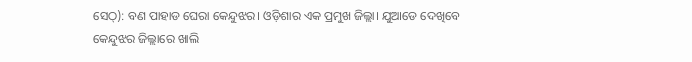ସେଠ୍): ବଣ ପାହାଡ ଘେରା କେନ୍ଦୁଝର। ଓଡ଼ିଶାର ଏକ ପ୍ରମୁଖ ଜିଲ୍ଲା। ଯୁଆଡେ ଦେଖିବେ କେନ୍ଦୁଝର ଜିଲ୍ଲାରେ ଖାଲି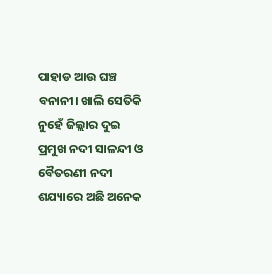ପାହାଡ ଆଉ ଘଞ୍ଚ ବନାନୀ। ଖାଲି ସେତିକି ନୁହେଁ ଜିଲ୍ଲାର ଦୁଇ ପ୍ରମୁଖ ନଦୀ ସାଳନ୍ଦୀ ଓ ବୈତରଣୀ ନଦୀ ଶଯ୍ୟାରେ ଅଛି ଅନେକ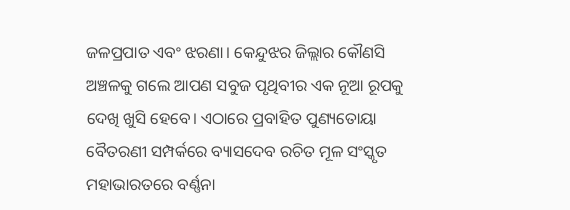ଜଳପ୍ରପାତ ଏବଂ ଝରଣା। କେନ୍ଦୁଝର ଜିଲ୍ଲାର କୌଣସି ଅଞ୍ଚଳକୁ ଗଲେ ଆପଣ ସବୁଜ ପୃଥିବୀର ଏକ ନୂଆ ରୂପକୁ ଦେଖି ଖୁସି ହେବେ। ଏଠାରେ ପ୍ରବାହିତ ପୁଣ୍ୟତୋୟା ବୈତରଣୀ ସମ୍ପର୍କରେ ବ୍ୟାସଦେବ ରଚିତ ମୂଳ ସଂସ୍କୃତ ମହାଭାରତରେ ବର୍ଣ୍ଣନା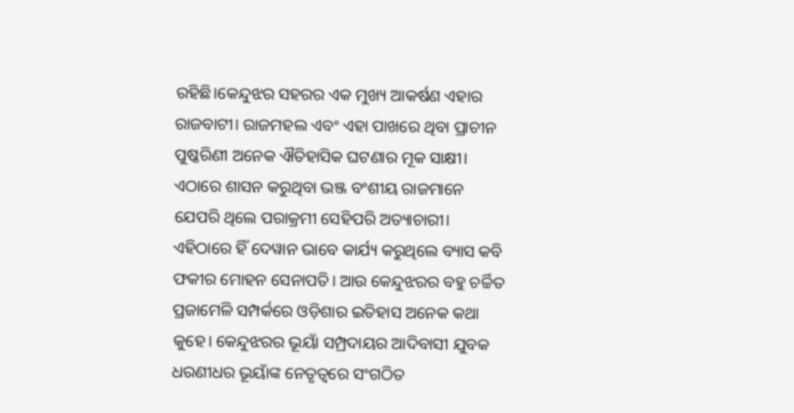ରହିଛି।କେନ୍ଦୁଝର ସହରର ଏକ ମୁଖ୍ୟ ଆକର୍ଷଣ ଏହାର ରାଜବାଟୀ। ରାଜମହଲ ଏବଂ ଏହା ପାଖରେ ଥିବା ପ୍ରାଚୀନ ପୁଷ୍କରିଣୀ ଅନେକ ଐତିହାସିକ ଘଟଣାର ମୂକ ସାକ୍ଷୀ। ଏଠାରେ ଶାସନ କରୁଥିବା ଭଞ୍ଜ ବଂଶୀୟ ରାଜମାନେ ଯେପରି ଥିଲେ ପରାକ୍ରମୀ ସେହିପରି ଅତ୍ୟାଚାରୀ। ଏହିଠାରେ ହିଁ ଦେୱାନ ଭାବେ କାର୍ଯ୍ୟ କରୁଥିଲେ ବ୍ୟାସ କବି ଫକୀର ମୋହନ ସେନାପତି। ଆଉ କେନ୍ଦୁଝରର ବହୁ ଚର୍ଚ୍ଚିତ ପ୍ରଜାମେଳି ସମ୍ପର୍କରେ ଓଡ଼ିଶାର ଇତିହାସ ଅନେକ କଥା କୁହେ। କେନ୍ଦୁଝରର ଭୂୟାଁ ସମ୍ପ୍ରଦାୟର ଆଦିବାସୀ ଯୁବକ ଧରଣୀଧର ଭୂୟାଁଙ୍କ ନେତୃତ୍ୱରେ ସଂଗଠିତ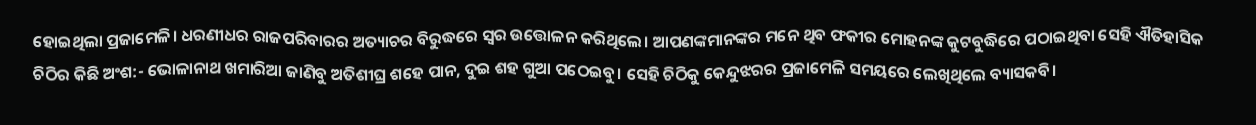ହୋଇଥିଲା ପ୍ରଜାମେଳି। ଧରଣୀଧର ରାଜପରିବାରର ଅତ୍ୟାଚର ବିରୁଦ୍ଧରେ ସ୍ୱର ଉତ୍ତୋଳନ କରିଥିଲେ। ଆପଣଙ୍କମାନଙ୍କର ମନେ ଥିବ ଫକୀର ମୋହନଙ୍କ କୁଟବୁଦ୍ଧିରେ ପଠାଇଥିବା ସେହି ଐତିହାସିକ ଚିଠିର କିଛି ଅଂଶ:- ଭୋଳାନାଥ ଖମାରିଆ ଜାଣିବୁ ଅତିଶୀଘ୍ର ଶହେ ପାନ, ଦୁଇ ଶହ ଗୁଆ ପଠେଇବୁ। ସେହି ଚିଠିକୁ କେନ୍ଦୁଝରର ପ୍ରଜାମେଳି ସମୟରେ ଲେଖିଥିଲେ ବ୍ୟାସକବି।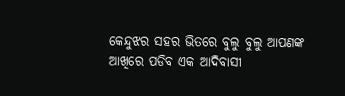କେନ୍ଦୁଝର ସହର ଭିତରେ ବୁଲୁ ବୁଲୁ ଆପଣଙ୍କ ଆଖିରେ ପଡିବ ଏକ ଆଦିବାସୀ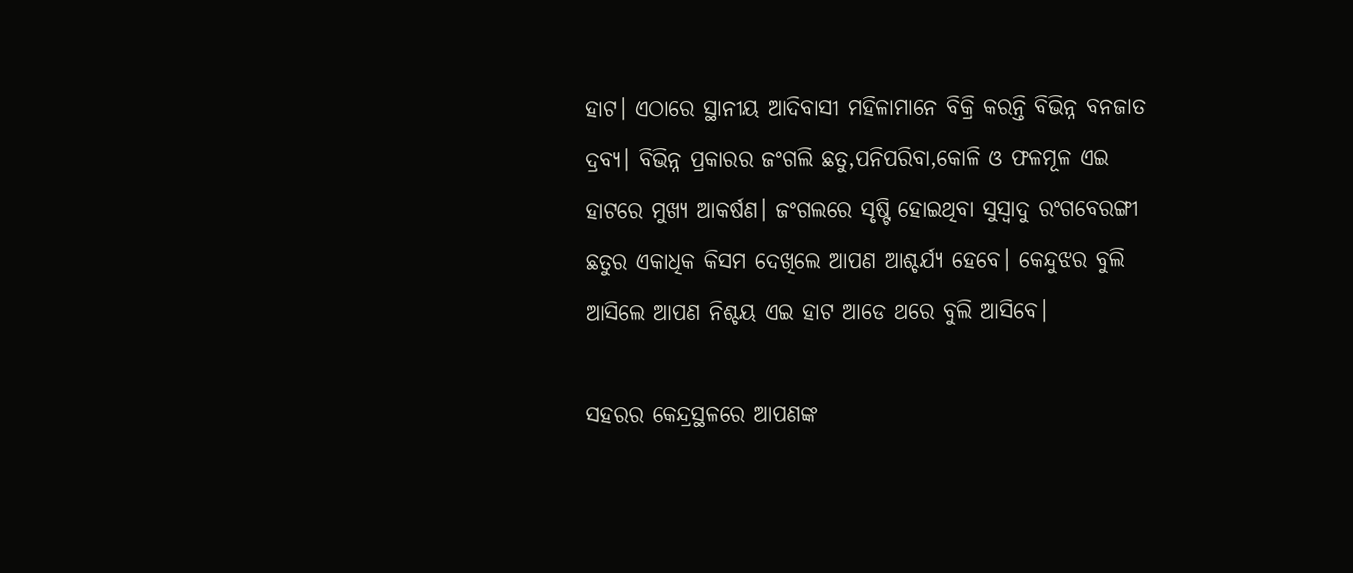ହାଟ। ଏଠାରେ ସ୍ଥାନୀୟ ଆଦିବାସୀ ମହିଳାମାନେ ବିକ୍ରି କରନ୍ତି ବିଭିନ୍ନ ବନଜାତ ଦ୍ରବ୍ୟ। ବିଭିନ୍ନ ପ୍ରକାରର ଜଂଗଲି ଛତୁ,ପନିପରିବା,କୋଳି ଓ ଫଳମୂଳ ଏଇ ହାଟରେ ମୁଖ୍ୟ ଆକର୍ଷଣ। ଜଂଗଲରେ ସୃଷ୍ଟି ହୋଇଥିବା ସୁସ୍ୱାଦୁ ରଂଗବେରଙ୍ଗୀ ଛତୁର ଏକାଧିକ କିସମ ଦେଖିଲେ ଆପଣ ଆଶ୍ଚର୍ଯ୍ୟ ହେବେ। କେନ୍ଦୁଝର ବୁଲି ଆସିଲେ ଆପଣ ନିଶ୍ଚୟ ଏଇ ହାଟ ଆଡେ ଥରେ ବୁଲି ଆସିବେ।

ସହରର କେନ୍ଦ୍ରସ୍ଥଳରେ ଆପଣଙ୍କ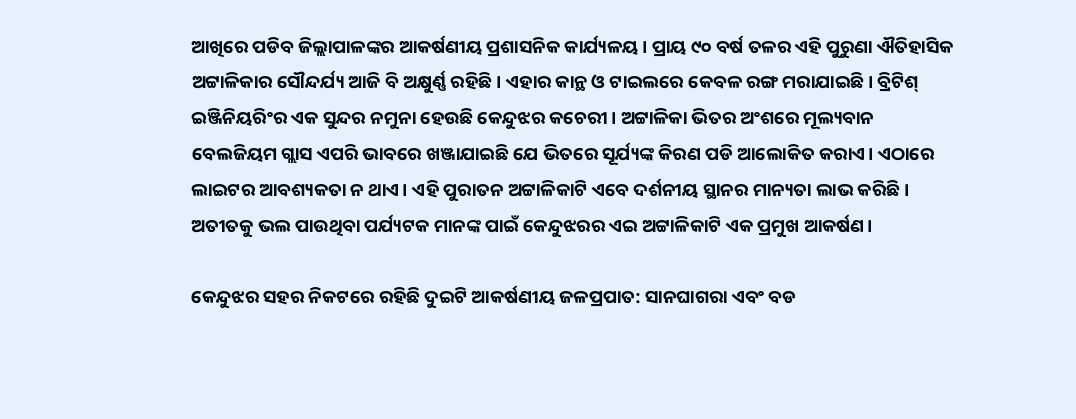ଆଖିରେ ପଡିବ ଜିଲ୍ଲାପାଳଙ୍କର ଆକର୍ଷଣୀୟ ପ୍ରଶାସନିକ କାର୍ଯ୍ୟଳୟ। ପ୍ରାୟ ୯୦ ବର୍ଷ ତଳର ଏହି ପୁରୁଣା ଐତିହାସିକ ଅଟ୍ଟାଳିକାର ସୌନ୍ଦର୍ଯ୍ୟ ଆଜି ବି ଅକ୍ଷୁର୍ଣ୍ଣ ରହିଛି। ଏହାର କାନ୍ଥ ଓ ଟାଇଲରେ କେବଳ ରଙ୍ଗ ମରାଯାଇଛି। ବ୍ରିଟିଶ୍ ଇଞ୍ଜିନିୟରିଂର ଏକ ସୁନ୍ଦର ନମୁନା ହେଉଛି କେନ୍ଦୁଝର କଚେରୀ। ଅଟ୍ଟାଳିକା ଭିତର ଅଂଶରେ ମୂଲ୍ୟବାନ ବେଲଜିୟମ ଗ୍ଲାସ ଏପରି ଭାବରେ ଖଞ୍ଜାଯାଇଛି ଯେ ଭିତରେ ସୂର୍ଯ୍ୟଙ୍କ କିରଣ ପଡି ଆଲୋକିତ କରାଏ। ଏଠାରେ ଲାଇଟର ଆବଶ୍ୟକତା ନ ଥାଏ। ଏହି ପୁରାତନ ଅଟ୍ଟାଳିକାଟି ଏବେ ଦର୍ଶନୀୟ ସ୍ଥାନର ମାନ୍ୟତା ଲାଭ କରିଛି। ଅତୀତକୁ ଭଲ ପାଉଥିବା ପର୍ଯ୍ୟଟକ ମାନଙ୍କ ପାଇଁ କେନ୍ଦୁଝରର ଏଇ ଅଟ୍ଟାଳିକାଟି ଏକ ପ୍ରମୁଖ ଆକର୍ଷଣ।

କେନ୍ଦୁଝର ସହର ନିକଟରେ ରହିଛି ଦୁଇଟି ଆକର୍ଷଣୀୟ ଜଳପ୍ରପାତ: ସାନଘାଗରା ଏବଂ ବଡ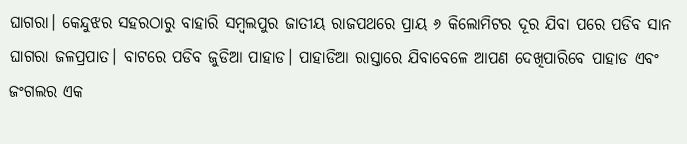ଘାଗରା। କେନ୍ଦୁଝର ସହରଠାରୁ ବାହାରି ସମ୍ବଲପୁର ଜାତୀୟ ରାଜପଥରେ ପ୍ରାୟ ୬ କିଲୋମିଟର ଦୂର ଯିବା ପରେ ପଡିବ ସାନ ଘାଗରା ଜଳପ୍ରପାତ। ବାଟରେ ପଡିବ ଜୁଡିଆ ପାହାଡ। ପାହାଡିଆ ରାସ୍ତାରେ ଯିବାବେଳେ ଆପଣ ଦେଖିପାରିବେ ପାହାଡ ଏବଂ ଜଂଗଲର ଏକ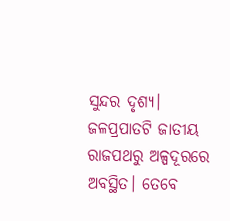ସୁନ୍ଦର ଦୃଶ୍ୟ। ଜଳପ୍ରପାତଟି ଜାତୀୟ ରାଜପଥରୁ ଅଳ୍ପଦୂରରେ ଅବସ୍ଥିତ। ତେବେ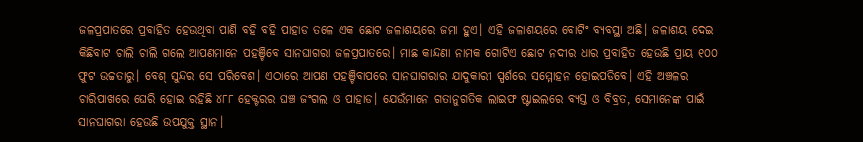ଜଳପ୍ରପାତରେ ପ୍ରବାହିତ ହେଉଥିବା ପାଣି ବହି ବହି ପାହାଡ ତଳେ ଏକ ଛୋଟ ଜଳାଶୟରେ ଜମା ହୁଏ। ଏହି ଜଳାଶୟରେ ବୋଟିଂ ବ୍ୟବସ୍ଥା ଅଛି। ଜଳାଶୟ ଦେଇ କିଛିବାଟ ଚାଲି ଚାଲି ଗଲେ ଆପଣମାନେ ପହଞ୍ଚିବେ ସାନଘାଗରା ଜଳପ୍ରପାତରେ। ମାଛ କାନ୍ଦଣା ନାମକ ଗୋଟିଏ ଛୋଟ ନଦୀର ଧାର ପ୍ରବାହିତ ହେଉଛି ପ୍ରାୟ ୧୦୦ ଫୁଟ ଉଚ୍ଚତାରୁ। ବେଶ୍ ସୁନ୍ଦର ସେ ପରିବେଶ। ଏଠାରେ ଆପଣ ପହଞ୍ଚିବାପରେ ସାନଘାଗରାର ଯାଦୁକାରୀ ସ୍ପର୍ଶରେ ସମ୍ମୋହନ ହୋଇପଡିବେ। ଏହି ଅଞ୍ଚଳର ଚାରିପାଖରେ ଘେରି ହୋଇ ରହିଛି ୪୮୮ ହେକ୍ଟରର ଘଞ୍ଚ ଜଂଗଲ ଓ ପାହାଡ। ଯେଉଁମାନେ ଗତାନୁଗତିକ ଲାଇଫ ଷ୍ଟାଇଲରେ ବ୍ୟସ୍ତ ଓ ବିବ୍ରତ, ସେମାନେଙ୍କ ପାଇଁ ସାନଘାଗରା ହେଉଛି ଉପଯୁକ୍ତ ସ୍ଥାନ।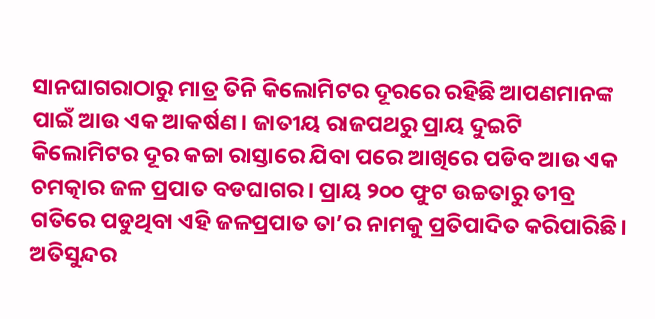ସାନଘାଗରାଠାରୁ ମାତ୍ର ତିନି କିଲୋମିଟର ଦୂରରେ ରହିଛି ଆପଣମାନଙ୍କ ପାଇଁ ଆଉ ଏକ ଆକର୍ଷଣ। ଜାତୀୟ ରାଜପଥରୁ ପ୍ରାୟ ଦୁଇଟି କିଲୋମିଟର ଦୂର କଚ୍ଚା ରାସ୍ତାରେ ଯିବା ପରେ ଆଖିରେ ପଡିବ ଆଉ ଏକ ଚମତ୍କାର ଜଳ ପ୍ରପାତ ବଡଘାଗର। ପ୍ରାୟ ୨୦୦ ଫୁଟ ଉଚ୍ଚତାରୁ ତୀବ୍ର ଗତିରେ ପଡୁଥିବା ଏହି ଜଳପ୍ରପାତ ତା’ର ନାମକୁ ପ୍ରତିପାଦିତ କରିପାରିଛି। ଅତିସୁନ୍ଦର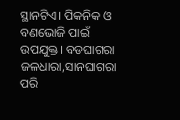ସ୍ଥାନଟିଏ। ପିକନିକ ଓ ବଣଭୋଜି ପାଇଁ ଉପଯୁକ୍ତ। ବଡଘାଗରା ଜଳଧାରା,ସାନଘାଗରା ପରି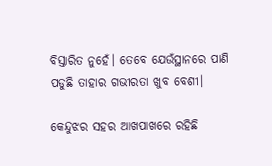ବିସ୍ତାରିତ ନୁହେଁ। ତେବେ ଯେଉଁସ୍ଥାନରେ ପାଣି ପଡୁଛି ତାହାର ଗଭୀରତା ଖୁବ ବେଶୀ।

କେନ୍ଦୁଝର ସହର ଆଖପାଖରେ ରହିଛି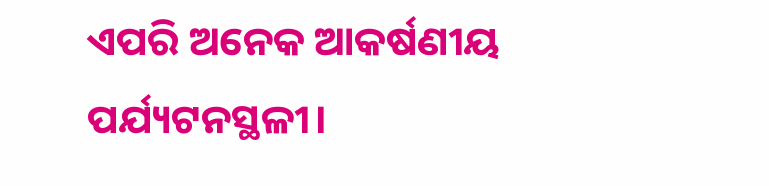ଏପରି ଅନେକ ଆକର୍ଷଣୀୟ ପର୍ଯ୍ୟଟନସ୍ଥଳୀ।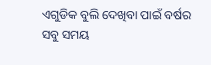ଏଗୁଡିକ ବୁଲି ଦେଖିବା ପାଇଁ ବର୍ଷର ସବୁ ସମୟ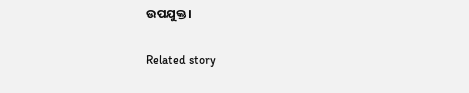ଉପଯୁକ୍ତ।

Related story